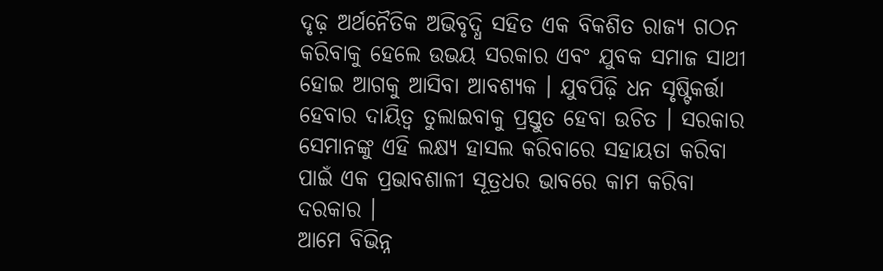ଦୃଢ଼ ଅର୍ଥନୈତିକ ଅଭିବୃଦ୍ଧି ସହିତ ଏକ ବିକଶିତ ରାଜ୍ୟ ଗଠନ କରିବାକୁ ହେଲେ ଉଭୟ ସରକାର ଏବଂ ଯୁବକ ସମାଜ ସାଥୀ ହୋଇ ଆଗକୁ ଆସିବା ଆବଶ୍ୟକ । ଯୁବପିଢ଼ି ଧନ ସୃଷ୍ଟିକର୍ତ୍ତା ହେବାର ଦାୟିତ୍ୱ ତୁଲାଇବାକୁ ପ୍ରସ୍ତୁତ ହେବା ଉଚିତ । ସରକାର ସେମାନଙ୍କୁ ଏହି ଲକ୍ଷ୍ୟ ହାସଲ କରିବାରେ ସହାୟତା କରିବା ପାଇଁ ଏକ ପ୍ରଭାବଶାଳୀ ସୂତ୍ରଧର ଭାବରେ କାମ କରିବା ଦରକାର ।
ଆମେ ବିଭିନ୍ନ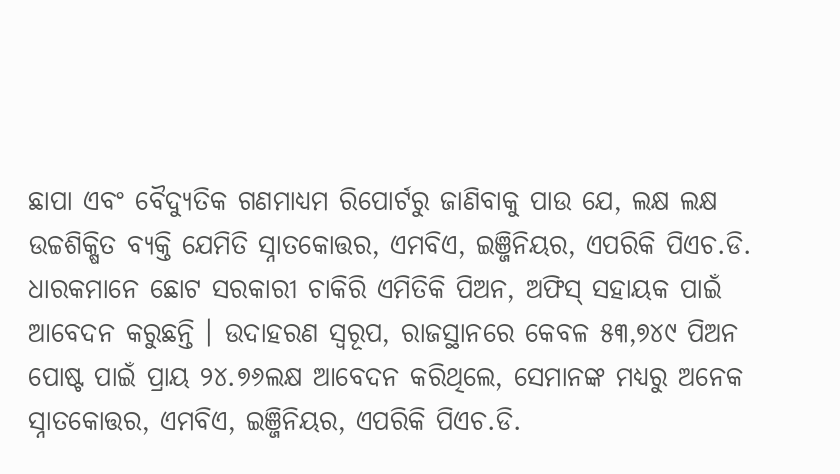ଛାପା ଏବଂ ବୈଦ୍ୟୁତିକ ଗଣମାଧ୍ୟମ ରିପୋର୍ଟରୁ ଜାଣିବାକୁ ପାଉ ଯେ, ଲକ୍ଷ ଲକ୍ଷ ଉଚ୍ଚଶିକ୍ଷିତ ବ୍ୟକ୍ତି ଯେମିତି ସ୍ନାତକୋତ୍ତର, ଏମବିଏ, ଇଞ୍ଜିନିୟର, ଏପରିକି ପିଏଚ.ଡି. ଧାରକମାନେ ଛୋଟ ସରକାରୀ ଚାକିରି ଏମିତିକି ପିଅନ, ଅଫିସ୍ ସହାୟକ ପାଇଁ ଆବେଦନ କରୁଛନ୍ତି । ଉଦାହରଣ ସ୍ୱରୂପ, ରାଜସ୍ଥାନରେ କେବଳ ୫୩,୭୪୯ ପିଅନ ପୋଷ୍ଟ ପାଇଁ ପ୍ରାୟ ୨୪.୭୬ଲକ୍ଷ ଆବେଦନ କରିଥିଲେ, ସେମାନଙ୍କ ମଧ୍ୟରୁ ଅନେକ ସ୍ନାତକୋତ୍ତର, ଏମବିଏ, ଇଞ୍ଜିନିୟର, ଏପରିକି ପିଏଚ.ଡି.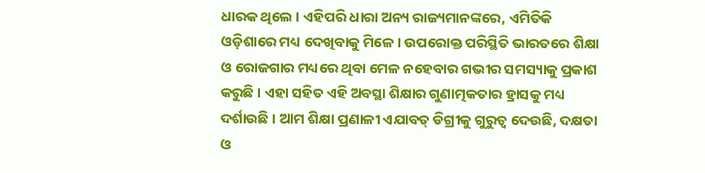ଧାରକ ଥିଲେ । ଏହିପରି ଧାରା ଅନ୍ୟ ରାଜ୍ୟମାନଙ୍କରେ, ଏମିତିକି ଓଡ଼ିଶାରେ ମଧ୍ୟ ଦେଖିବାକୁ ମିଳେ । ଉପରୋକ୍ତ ପରିସ୍ଥିତି ଭାରତରେ ଶିକ୍ଷା ଓ ରୋଜଗାର ମଧ୍ୟରେ ଥିବା ମେଳ ନହେବାର ଗଭୀର ସମସ୍ୟାକୁ ପ୍ରକାଶ କରୁଛି । ଏହା ସହିତ ଏହି ଅବସ୍ଥା ଶିକ୍ଷାର ଗୁଣାତ୍ମକତାର ହ୍ରାସକୁ ମଧ୍ୟ ଦର୍ଶାଉଛି । ଆମ ଶିକ୍ଷା ପ୍ରଣାଳୀ ଏଯାବତ୍ ଡିଗ୍ରୀକୁ ଗୁରୁତ୍ୱ ଦେଉଛି, ଦକ୍ଷତା ଓ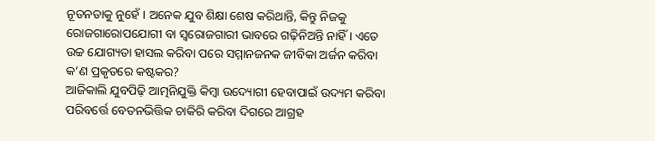ନୂତନତାକୁ ନୁହେଁ । ଅନେକ ଯୁବ ଶିକ୍ଷା ଶେଷ କରିଥାନ୍ତି, କିନ୍ତୁ ନିଜକୁ ରୋଜଗାରୋପଯୋଗୀ ବା ସ୍ୱରୋଜଗାରୀ ଭାବରେ ଗଢ଼ିନିଅନ୍ତି ନାହିଁ । ଏତେ ଉଚ୍ଚ ଯୋଗ୍ୟତା ହାସଲ କରିବା ପରେ ସମ୍ମାନଜନକ ଜୀବିକା ଅର୍ଜନ କରିବା କ’ଣ ପ୍ରକୃତରେ କଷ୍ଟକର?
ଆଜିକାଲି ଯୁବପିଢ଼ି ଆତ୍ମନିଯୁକ୍ତି କିମ୍ବା ଉଦ୍ୟୋଗୀ ହେବାପାଇଁ ଉଦ୍ୟମ କରିବା ପରିବର୍ତ୍ତେ ବେତନଭିତ୍ତିକ ଚାକିରି କରିବା ଦିଗରେ ଆଗ୍ରହ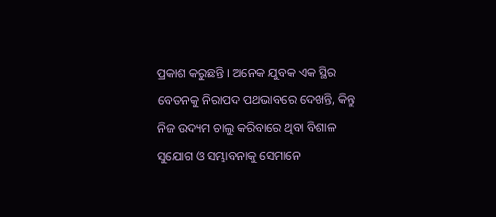ପ୍ରକାଶ କରୁଛନ୍ତି । ଅନେକ ଯୁବକ ଏକ ସ୍ଥିର ବେତନକୁ ନିରାପଦ ପଥଭାବରେ ଦେଖନ୍ତି, କିନ୍ତୁ ନିଜ ଉଦ୍ୟମ ଚାଲୁ କରିବାରେ ଥିବା ବିଶାଳ ସୁଯୋଗ ଓ ସମ୍ଭାବନାକୁ ସେମାନେ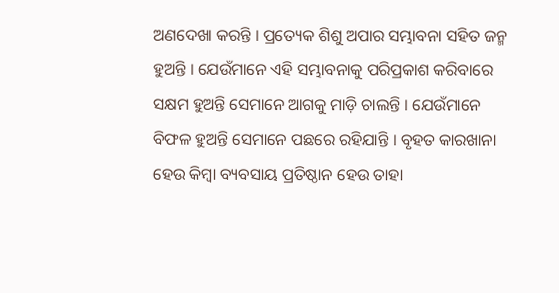ଅଣଦେଖା କରନ୍ତି । ପ୍ରତ୍ୟେକ ଶିଶୁ ଅପାର ସମ୍ଭାବନା ସହିତ ଜନ୍ମ ହୁଅନ୍ତି । ଯେଉଁମାନେ ଏହି ସମ୍ଭାବନାକୁ ପରିପ୍ରକାଶ କରିବାରେ ସକ୍ଷମ ହୁଅନ୍ତି ସେମାନେ ଆଗକୁ ମାଡ଼ି ଚାଲନ୍ତି । ଯେଉଁମାନେ ବିଫଳ ହୁଅନ୍ତି ସେମାନେ ପଛରେ ରହିଯାନ୍ତି । ବୃହତ କାରଖାନା ହେଉ କିମ୍ବା ବ୍ୟବସାୟ ପ୍ରତିଷ୍ଠାନ ହେଉ ତାହା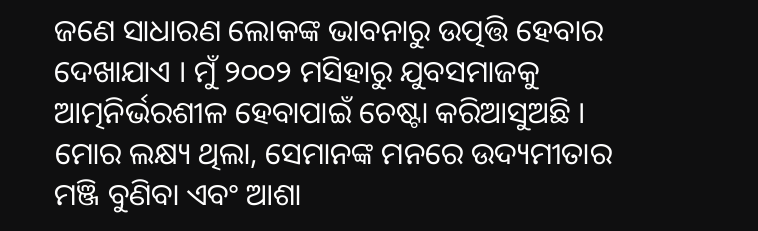ଜଣେ ସାଧାରଣ ଲୋକଙ୍କ ଭାବନାରୁ ଉତ୍ପତ୍ତି ହେବାର ଦେଖାଯାଏ । ମୁଁ ୨୦୦୨ ମସିହାରୁ ଯୁବସମାଜକୁ ଆତ୍ମନିର୍ଭରଶୀଳ ହେବାପାଇଁ ଚେଷ୍ଟା କରିଆସୁଅଛି । ମୋର ଲକ୍ଷ୍ୟ ଥିଲା, ସେମାନଙ୍କ ମନରେ ଉଦ୍ୟମୀତାର ମଞ୍ଜି ବୁଣିବା ଏବଂ ଆଶା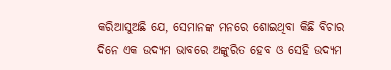କରିଆସୁଅଛି ଯେ, ସେମାନଙ୍କ ମନରେ ଶୋଇଥିବା କିଛି ବିଚାର ଦିନେ ଏକ ଉଦ୍ୟମ ଭାବରେ ଅଙ୍କୁରିତ ହେବ ଓ ସେହି ଉଦ୍ୟମ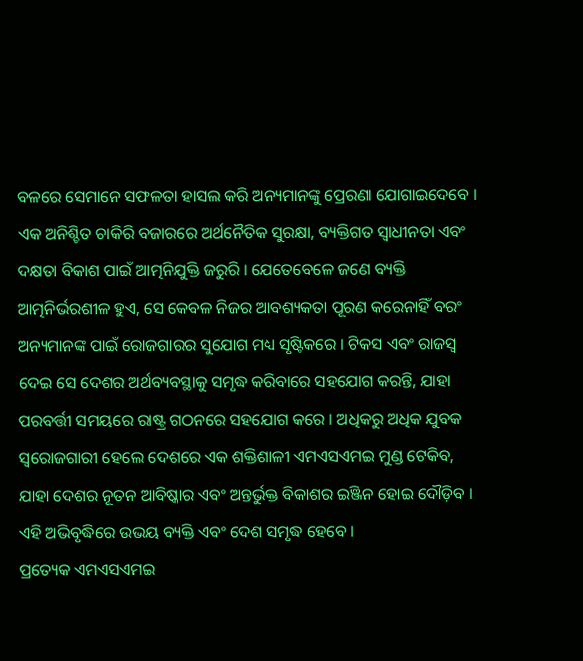ବଳରେ ସେମାନେ ସଫଳତା ହାସଲ କରି ଅନ୍ୟମାନଙ୍କୁ ପ୍ରେରଣା ଯୋଗାଇଦେବେ ।
ଏକ ଅନିଶ୍ଚିତ ଚାକିରି ବଜାରରେ ଅର୍ଥନୈତିକ ସୁରକ୍ଷା, ବ୍ୟକ୍ତିଗତ ସ୍ୱାଧୀନତା ଏବଂ ଦକ୍ଷତା ବିକାଶ ପାଇଁ ଆତ୍ମନିଯୁକ୍ତି ଜରୁରି । ଯେତେବେଳେ ଜଣେ ବ୍ୟକ୍ତି ଆତ୍ମନିର୍ଭରଶୀଳ ହୁଏ, ସେ କେବଳ ନିଜର ଆବଶ୍ୟକତା ପୂରଣ କରେନାହିଁ ବରଂ ଅନ୍ୟମାନଙ୍କ ପାଇଁ ରୋଜଗାରର ସୁଯୋଗ ମଧ୍ୟ ସୃଷ୍ଟିକରେ । ଟିକସ ଏବଂ ରାଜସ୍ୱ ଦେଇ ସେ ଦେଶର ଅର୍ଥବ୍ୟବସ୍ଥାକୁ ସମୃଦ୍ଧ କରିବାରେ ସହଯୋଗ କରନ୍ତି, ଯାହା ପରବର୍ତ୍ତୀ ସମୟରେ ରାଷ୍ଟ୍ର ଗଠନରେ ସହଯୋଗ କରେ । ଅଧିକରୁ ଅଧିକ ଯୁବକ ସ୍ୱରୋଜଗାରୀ ହେଲେ ଦେଶରେ ଏକ ଶକ୍ତିଶାଳୀ ଏମଏସଏମଇ ମୁଣ୍ଡ ଟେକିବ, ଯାହା ଦେଶର ନୂତନ ଆବିଷ୍କାର ଏବଂ ଅନ୍ତର୍ଭୁକ୍ତ ବିକାଶର ଇଞ୍ଜିନ ହୋଇ ଦୌଡ଼ିବ । ଏହି ଅଭିବୃଦ୍ଧିରେ ଉଭୟ ବ୍ୟକ୍ତି ଏବଂ ଦେଶ ସମୃଦ୍ଧ ହେବେ ।
ପ୍ରତ୍ୟେକ ଏମଏସଏମଇ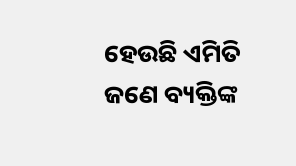ହେଉଛି ଏମିତି ଜଣେ ବ୍ୟକ୍ତିଙ୍କ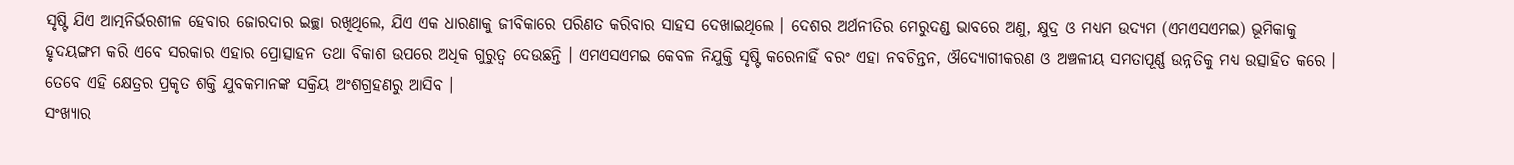ସୃଷ୍ଟି ଯିଏ ଆତ୍ମନିର୍ଭରଶୀଳ ହେବାର ଜୋରଦାର ଇଚ୍ଛା ରଖିଥିଲେ, ଯିଏ ଏକ ଧାରଣାକୁ ଜୀବିକାରେ ପରିଣତ କରିବାର ସାହସ ଦେଖାଇଥିଲେ । ଦେଶର ଅର୍ଥନୀତିର ମେରୁଦଣ୍ଡ ଭାବରେ ଅଣୁ, କ୍ଷୁଦ୍ର ଓ ମଧ୍ୟମ ଉଦ୍ୟମ (ଏମଏସଏମଇ) ଭୂମିକାକୁ ହୃଦୟଙ୍ଗମ କରି ଏବେ ସରକାର ଏହାର ପ୍ରୋତ୍ସାହନ ତଥା ବିକାଶ ଉପରେ ଅଧିକ ଗୁରୁତ୍ୱ ଦେଉଛନ୍ତି । ଏମଏସଏମଇ କେବଳ ନିଯୁକ୍ତି ସୃଷ୍ଟି କରେନାହିଁ ବରଂ ଏହା ନବଚିନ୍ତନ, ଔଦ୍ୟୋଗୀକରଣ ଓ ଅଞ୍ଚଳୀୟ ସମତାପୂର୍ଣ୍ଣ ଉନ୍ନତିକୁ ମଧ୍ୟ ଉତ୍ସାହିତ କରେ । ତେବେ ଏହି କ୍ଷେତ୍ରର ପ୍ରକୃତ ଶକ୍ତି ଯୁବକମାନଙ୍କ ସକ୍ରିୟ ଅଂଶଗ୍ରହଣରୁ ଆସିବ ।
ସଂଖ୍ୟାର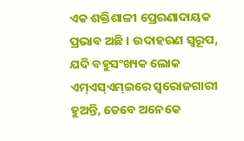ଏକ ଶକ୍ତିଶାଳୀ ପ୍ରେରଣାଦାୟକ ପ୍ରଭାବ ଅଛି । ଉଦାହରଣ ସ୍ୱରୂପ, ଯଦି ବହୁସଂଖ୍ୟକ ଲୋକ ଏମ୍ଏସ୍ଏମ୍ଇରେ ସ୍ୱରୋଜଗାରୀ ହୁଅନ୍ତି, ତେବେ ଅନେକେ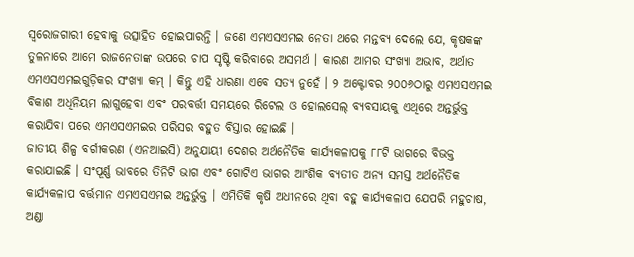ସ୍ୱରୋଜଗାରୀ ହେବାକୁ ଉତ୍ସାହିତ ହୋଇପାରନ୍ତି । ଜଣେ ଏମଏସଏମଇ ନେତା ଥରେ ମନ୍ତବ୍ୟ ଦେଲେ ଯେ, କୃଷକଙ୍କ ତୁଳନାରେ ଆମେ ରାଜନେତାଙ୍କ ଉପରେ ଚାପ ସୃଷ୍ଟି କରିବାରେ ଅସମର୍ଥ । କାରଣ ଆମର ସଂଖ୍ୟା ଅଭାବ, ଅର୍ଥାତ ଏମଏସଏମଇଗୁଡ଼ିକର ସଂଖ୍ୟା କମ୍ । କିନ୍ତୁ ଏହି ଧାରଣା ଏବେ ସତ୍ୟ ନୁହେଁ । ୨ ଅକ୍ଟୋବର ୨୦୦୬ଠାରୁ ଏମଏସଏମଇ ବିକାଶ ଅଧିନିୟମ ଲାଗୁହେବା ଏବଂ ପରବର୍ତ୍ତୀ ସମୟରେ ରିଟେଲ ଓ ହୋଲସେଲ୍ ବ୍ୟବସାୟକୁ ଏଥିରେ ଅନ୍ତର୍ଭୁକ୍ତ କରାଯିବା ପରେ ଏମଏସଏମଇର ପରିସର ବହୁତ ବିସ୍ତାର ହୋଇଛି ।
ଜାତୀୟ ଶିଳ୍ପ ବର୍ଗୀକରଣ (ଏନଆଇସି) ଅନୁଯାୟୀ ଦେଶର ଅର୍ଥନୈତିକ କାର୍ଯ୍ୟକଳାପକୁ ୮୮ଟି ଭାଗରେ ବିଭକ୍ତ କରାଯାଇଛି । ସଂପୂର୍ଣ୍ଣ ଭାବରେ ତିନିଟି ଭାଗ ଏବଂ ଗୋଟିଏ ଭାଗର ଆଂଶିକ ବ୍ୟତୀତ ଅନ୍ୟ ସମସ୍ତ ଅର୍ଥନୈତିକ କାର୍ଯ୍ୟକଳାପ ବର୍ତ୍ତମାନ ଏମଏସଏମଇ ଅନ୍ତର୍ଭୁକ୍ତ । ଏମିତିକି କୃଷି ଅଧୀନରେ ଥିବା ବହୁ କାର୍ଯ୍ୟକଳାପ ଯେପରି ମହୁଚାଷ, ଅଣ୍ଡା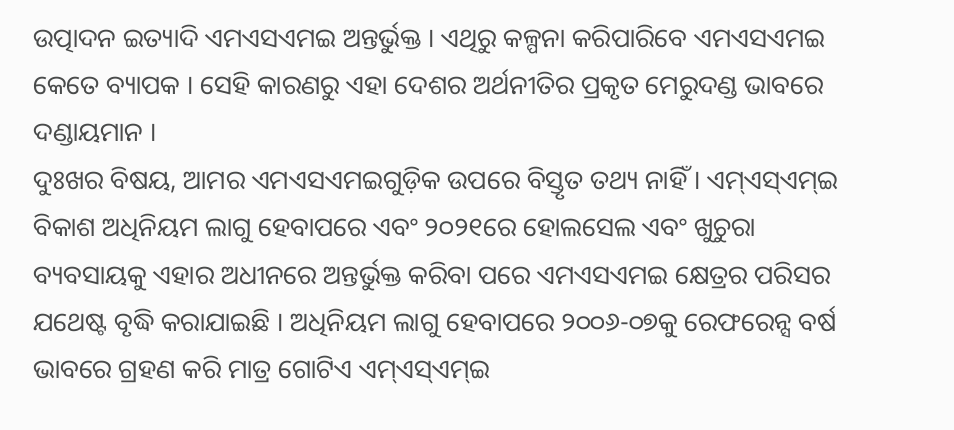ଉତ୍ପାଦନ ଇତ୍ୟାଦି ଏମଏସଏମଇ ଅନ୍ତର୍ଭୁକ୍ତ । ଏଥିରୁ କଳ୍ପନା କରିପାରିବେ ଏମଏସଏମଇ କେତେ ବ୍ୟାପକ । ସେହି କାରଣରୁ ଏହା ଦେଶର ଅର୍ଥନୀତିର ପ୍ରକୃତ ମେରୁଦଣ୍ଡ ଭାବରେ ଦଣ୍ଡାୟମାନ ।
ଦୁଃଖର ବିଷୟ, ଆମର ଏମଏସଏମଇଗୁଡ଼ିକ ଉପରେ ବିସ୍ତୃତ ତଥ୍ୟ ନାହିଁ । ଏମ୍ଏସ୍ଏମ୍ଇ ବିକାଶ ଅଧିନିୟମ ଲାଗୁ ହେବାପରେ ଏବଂ ୨୦୨୧ରେ ହୋଲସେଲ ଏବଂ ଖୁଚୁରା ବ୍ୟବସାୟକୁ ଏହାର ଅଧୀନରେ ଅନ୍ତର୍ଭୁକ୍ତ କରିବା ପରେ ଏମଏସଏମଇ କ୍ଷେତ୍ରର ପରିସର ଯଥେଷ୍ଟ ବୃଦ୍ଧି କରାଯାଇଛି । ଅଧିନିୟମ ଲାଗୁ ହେବାପରେ ୨୦୦୬-୦୭କୁ ରେଫରେନ୍ସ ବର୍ଷ ଭାବରେ ଗ୍ରହଣ କରି ମାତ୍ର ଗୋଟିଏ ଏମ୍ଏସ୍ଏମ୍ଇ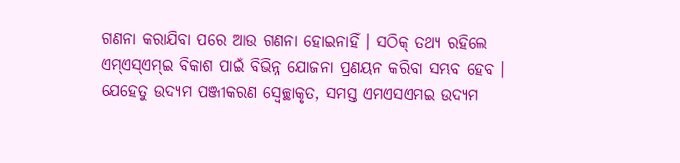ଗଣନା କରାଯିବା ପରେ ଆଉ ଗଣନା ହୋଇନାହିଁ । ସଠିକ୍ ତଥ୍ୟ ରହିଲେ ଏମ୍ଏସ୍ଏମ୍ଇ ବିକାଶ ପାଇଁ ବିଭିନ୍ନ ଯୋଜନା ପ୍ରଣୟନ କରିବା ସମ୍ଭବ ହେବ । ଯେହେତୁ ଉଦ୍ୟମ ପଞ୍ଜୀକରଣ ସ୍ୱେଚ୍ଛାକୃତ, ସମସ୍ତ ଏମଏସଏମଇ ଉଦ୍ୟମ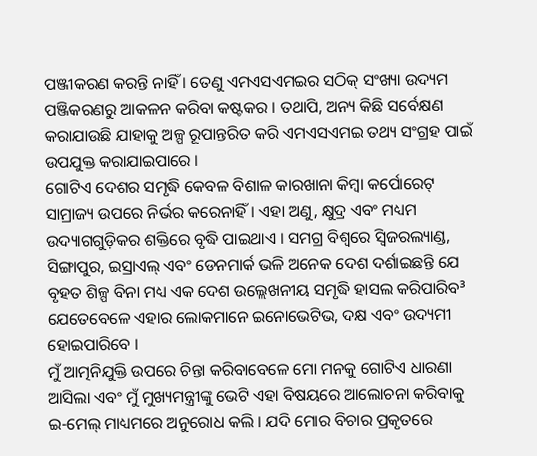ପଞ୍ଜୀକରଣ କରନ୍ତି ନାହିଁ । ତେଣୁ ଏମଏସଏମଇର ସଠିକ୍ ସଂଖ୍ୟା ଉଦ୍ୟମ ପଞ୍ଜିକରଣରୁ ଆକଳନ କରିବା କଷ୍ଟକର । ତଥାପି, ଅନ୍ୟ କିଛି ସର୍ବେକ୍ଷଣ କରାଯାଉଛି ଯାହାକୁ ଅଳ୍ପ ରୂପାନ୍ତରିତ କରି ଏମଏସଏମଇ ତଥ୍ୟ ସଂଗ୍ରହ ପାଇଁ ଉପଯୁକ୍ତ କରାଯାଇପାରେ ।
ଗୋଟିଏ ଦେଶର ସମୃଦ୍ଧି କେବଳ ବିଶାଳ କାରଖାନା କିମ୍ବା କର୍ପୋରେଟ୍ ସାମ୍ରାଜ୍ୟ ଉପରେ ନିର୍ଭର କରେନାହିଁ । ଏହା ଅଣୁ, କ୍ଷୁଦ୍ର ଏବଂ ମଧ୍ୟମ ଉଦ୍ୟାଗଗୁଡ଼ିକର ଶକ୍ତିରେ ବୃଦ୍ଧି ପାଇଥାଏ । ସମଗ୍ର ବିଶ୍ୱରେ ସ୍ୱିଜରଲ୍ୟାଣ୍ଡ, ସିଙ୍ଗାପୁର, ଇସ୍ରାଏଲ୍ ଏବଂ ଡେନମାର୍କ ଭଳି ଅନେକ ଦେଶ ଦର୍ଶାଇଛନ୍ତି ଯେ ବୃହତ ଶିଳ୍ପ ବିନା ମଧ୍ୟ ଏକ ଦେଶ ଉଲ୍ଲେଖନୀୟ ସମୃଦ୍ଧି ହାସଲ କରିପାରିବ³ ଯେତେବେଳେ ଏହାର ଲୋକମାନେ ଇନୋଭେଟିଭ, ଦକ୍ଷ ଏବଂ ଉଦ୍ୟମୀ ହୋଇପାରିବେ ।
ମୁଁ ଆତ୍ମନିଯୁକ୍ତି ଉପରେ ଚିନ୍ତା କରିବାବେଳେ ମୋ ମନକୁ ଗୋଟିଏ ଧାରଣା ଆସିଲା ଏବଂ ମୁଁ ମୁଖ୍ୟମନ୍ତ୍ରୀଙ୍କୁ ଭେଟି ଏହା ବିଷୟରେ ଆଲୋଚନା କରିବାକୁ ଇ-ମେଲ୍ ମାଧ୍ୟମରେ ଅନୁରୋଧ କଲି । ଯଦି ମୋର ବିଚାର ପ୍ରକୃତରେ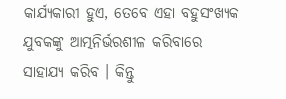କାର୍ଯ୍ୟକାରୀ ହୁଏ, ତେବେ ଏହା ବହୁସଂଖ୍ୟକ ଯୁବକଙ୍କୁ ଆତ୍ମନିର୍ଭରଶୀଳ କରିବାରେ ସାହାଯ୍ୟ କରିବ । କିନ୍ତୁ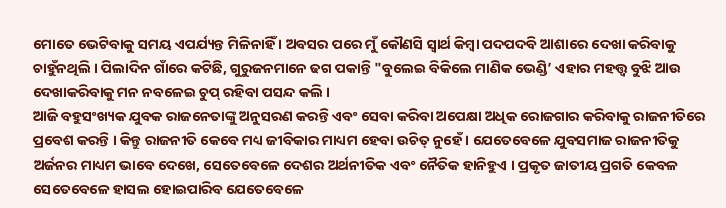ମୋତେ ଭେଟିବାକୁ ସମୟ ଏପର୍ଯ୍ୟନ୍ତ ମିଳିନାହିଁ । ଅବସର ପରେ ମୁଁ କୌଣସି ସ୍ୱାର୍ଥ କିମ୍ବା ପଦପଦବି ଆଶାରେ ଦେଖା କରିବାକୁ ଚାହୁଁନଥିଲି । ପିଲାଦିନ ଗାଁରେ କଟିଛି, ଗୁରୁଜନମାନେ ଢଗ ପକାନ୍ତି "ବୁଲେଇ ବିକିଲେ ମାଣିକ ଭେଣ୍ଡି’ ଏହାର ମହତ୍ତ୍ୱ ବୁଝି ଆଉ ଦେଖାକରିବାକୁ ମନ ନବଳେଇ ଚୁପ୍ ରହିବା ପସନ୍ଦ କଲି ।
ଆଜି ବହୁସଂଖ୍ୟକ ଯୁବକ ରାଜନେତାଙ୍କୁ ଅନୁସରଣ କରନ୍ତି ଏବଂ ସେବା କରିବା ଅପେକ୍ଷା ଅଧିକ ରୋଜଗାର କରିବାକୁ ରାଜନୀତିରେ ପ୍ରବେଶ କରନ୍ତି । କିନ୍ତୁ ରାଜନୀତି କେବେ ମଧ୍ୟ ଜୀବିକାର ମାଧ୍ୟମ ହେବା ଉଚିତ୍ ନୁହେଁ । ଯେତେବେଳେ ଯୁବସମାଜ ରାଜନୀତିକୁ ଅର୍ଜନର ମାଧ୍ୟମ ଭାବେ ଦେଖେ, ସେତେବେଳେ ଦେଶର ଅର୍ଥନୀତିକ ଏବଂ ନୈତିକ ହାନିହୁଏ । ପ୍ରକୃତ ଜାତୀୟ ପ୍ରଗତି କେବଳ ସେତେବେଳେ ହାସଲ ହୋଇପାରିବ ଯେତେବେଳେ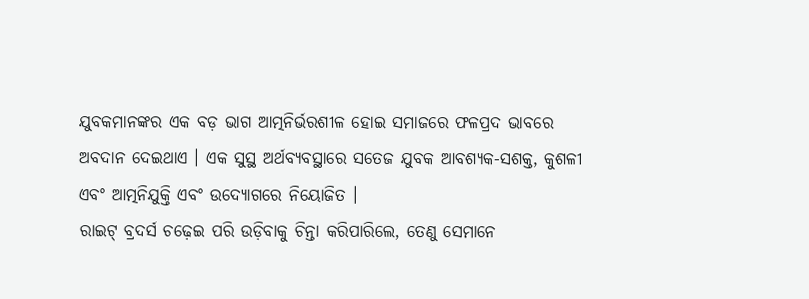ଯୁବକମାନଙ୍କର ଏକ ବଡ଼ ଭାଗ ଆତ୍ମନିର୍ଭରଶୀଳ ହୋଇ ସମାଜରେ ଫଳପ୍ରଦ ଭାବରେ ଅବଦାନ ଦେଇଥାଏ । ଏକ ସୁସ୍ଥ ଅର୍ଥବ୍ୟବସ୍ଥାରେ ସତେଜ ଯୁବକ ଆବଶ୍ୟକ-ସଶକ୍ତ, କୁଶଳୀ ଏବଂ ଆତ୍ମନିଯୁକ୍ତି ଏବଂ ଉଦ୍ୟୋଗରେ ନିୟୋଜିତ ।
ରାଇଟ୍ ବ୍ରଦର୍ସ ଚଢ଼େଇ ପରି ଉଡ଼ିବାକୁ ଚିନ୍ତା କରିପାରିଲେ, ତେଣୁ ସେମାନେ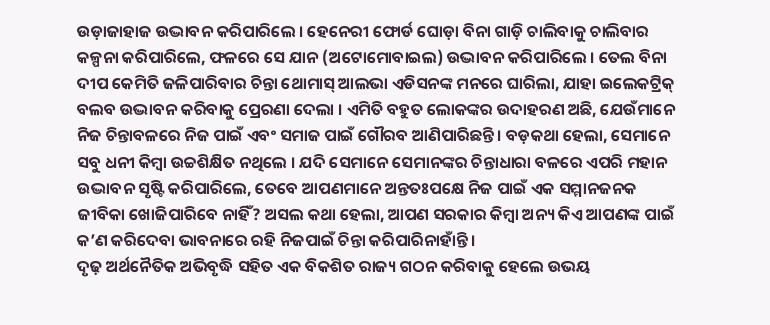ଉଡ଼ାଜାହାଜ ଉଦ୍ଭାବନ କରିପାରିଲେ । ହେନେରୀ ଫୋର୍ଡ ଘୋଡ଼ା ବିନା ଗାଡ଼ି ଚାଲିବାକୁ ଚାଲିବାର କଳ୍ପନା କରିପାରିଲେ, ଫଳରେ ସେ ଯାନ (ଅଟୋମୋବାଇଲ) ଉଦ୍ଭାବନ କରିପାରିଲେ । ତେଲ ବିନା ଦୀପ କେମିତି ଜଳିପାରିବାର ଚିନ୍ତା ଥୋମାସ୍ ଆଲଭା ଏଡିସନଙ୍କ ମନରେ ଘାରିଲା, ଯାହା ଇଲେକଟ୍ରିକ୍ ବଲବ ଉଦ୍ଭାବନ କରିବାକୁ ପ୍ରେରଣା ଦେଲା । ଏମିତି ବହୁତ ଲୋକଙ୍କର ଉଦାହରଣ ଅଛି, ଯେଉଁମାନେ ନିଜ ଚିନ୍ତାବଳରେ ନିଜ ପାଇଁ ଏବଂ ସମାଜ ପାଇଁ ଗୌରବ ଆଣିପାରିଛନ୍ତି । ବଡ଼କଥା ହେଲା, ସେମାନେ ସବୁ ଧନୀ କିମ୍ବା ଉଚ୍ଚଶିକ୍ଷିତ ନଥିଲେ । ଯଦି ସେମାନେ ସେମାନଙ୍କର ଚିନ୍ତାଧାରା ବଳରେ ଏପରି ମହାନ ଉଦ୍ଭାବନ ସୃଷ୍ଟି କରିପାରିଲେ, ତେବେ ଆପଣମାନେ ଅନ୍ତତଃପକ୍ଷେ ନିଜ ପାଇଁ ଏକ ସମ୍ମାନଜନକ ଜୀବିକା ଖୋଜିପାରିବେ ନାହିଁ? ଅସଲ କଥା ହେଲା, ଆପଣ ସରକାର କିମ୍ବା ଅନ୍ୟ କିଏ ଆପଣଙ୍କ ପାଇଁ କ’ଣ କରିଦେବା ଭାବନାରେ ରହି ନିଜପାଇଁ ଚିନ୍ତା କରିପାରିନାହାଁନ୍ତି ।
ଦୃଢ଼ ଅର୍ଥନୈତିକ ଅଭିବୃଦ୍ଧି ସହିତ ଏକ ବିକଶିତ ରାଜ୍ୟ ଗଠନ କରିବାକୁ ହେଲେ ଉଭୟ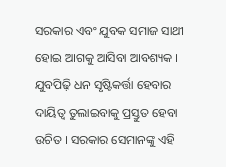ସରକାର ଏବଂ ଯୁବକ ସମାଜ ସାଥୀ ହୋଇ ଆଗକୁ ଆସିବା ଆବଶ୍ୟକ । ଯୁବପିଢ଼ି ଧନ ସୃଷ୍ଟିକର୍ତ୍ତା ହେବାର ଦାୟିତ୍ୱ ତୁଲାଇବାକୁ ପ୍ରସ୍ତୁତ ହେବା ଉଚିତ । ସରକାର ସେମାନଙ୍କୁ ଏହି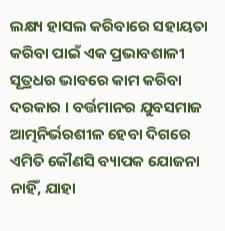ଲକ୍ଷ୍ୟ ହାସଲ କରିବାରେ ସହାୟତା କରିବା ପାଇଁ ଏକ ପ୍ରଭାବଶାଳୀ ସୂତ୍ରଧର ଭାବରେ କାମ କରିବା ଦରକାର । ବର୍ତ୍ତମାନର ଯୁବସମାଜ ଆତ୍ମନିର୍ଭରଶୀଳ ହେବା ଦିଗରେ ଏମିତି କୌଣସି ବ୍ୟାପକ ଯୋଜନା ନାହିଁ, ଯାହା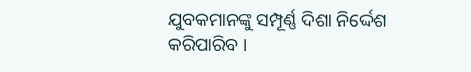ଯୁବକମାନଙ୍କୁ ସମ୍ପୂର୍ଣ୍ଣ ଦିଶା ନିର୍ଦ୍ଦେଶ କରିପାରିବ ।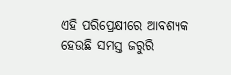ଏହି ପରିପ୍ରେକ୍ଷୀରେ ଆବଶ୍ୟକ ହେଉଛି ସମସ୍ତ ଜରୁରି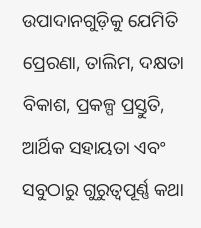ଉପାଦାନଗୁଡ଼ିକୁ ଯେମିତି ପ୍ରେରଣା, ତାଲିମ, ଦକ୍ଷତା ବିକାଶ, ପ୍ରକଳ୍ପ ପ୍ରସ୍ତୁତି, ଆର୍ଥିକ ସହାୟତା ଏବଂ ସବୁଠାରୁ ଗୁରୁତ୍ୱପୂର୍ଣ୍ଣ କଥା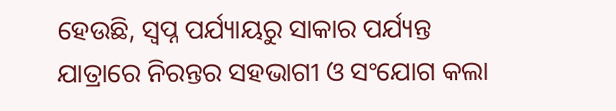ହେଉଛି, ସ୍ୱପ୍ନ ପର୍ଯ୍ୟାୟରୁ ସାକାର ପର୍ଯ୍ୟନ୍ତ ଯାତ୍ରାରେ ନିରନ୍ତର ସହଭାଗୀ ଓ ସଂଯୋଗ କଲା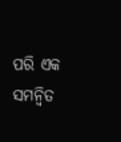ପରି ଏକ ସମନ୍ୱିତ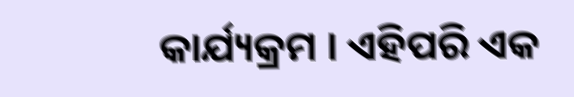କାର୍ଯ୍ୟକ୍ରମ । ଏହିପରି ଏକ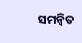ସମନ୍ୱିତ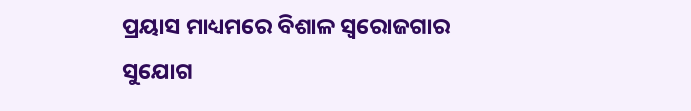ପ୍ରୟାସ ମାଧ୍ୟମରେ ବିଶାଳ ସ୍ୱରୋଜଗାର ସୁଯୋଗ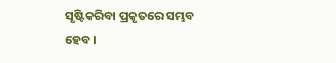ସୃଷ୍ଟିକରିବା ପ୍ରକୃତରେ ସମ୍ଭବ ହେବ ।